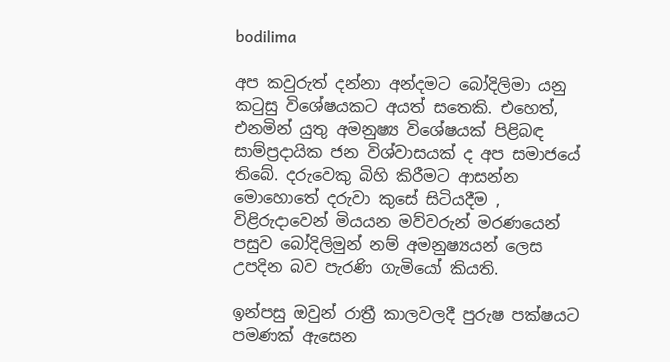bodilima

අප කවුරුත් දන්නා අන්දමට බෝදිලිමා යනු කටුසු විශේෂයකට අයත් සතෙකි. එහෙත්, එනමින් යුතු අමනුෂ්‍ය විශේෂයක් පිළිබඳ සාම්ප්‍රදායික ජන විශ්වාසයක් ද අප සමාජයේ තිබේ. දරුවෙකු බිහි කිරීමට ආසන්න මොහොතේ දරුවා කුසේ සිටියදීම , විළිරුදාවෙන් මියයන මව්වරුන් මරණයෙන් පසුව බෝදිලිමුන් නම් අමනුෂ්‍යයන් ලෙස උපදින බව පැරණි ගැමියෝ කියති.

ඉන්පසු ඔවුන් රාත්‍රී කාලවලදී පුරුෂ පක්ෂයට පමණක් ඇසෙන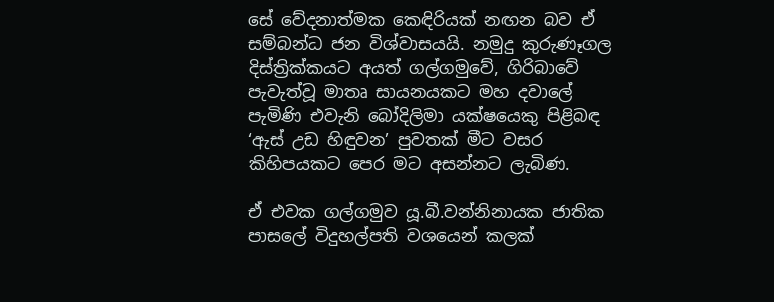සේ වේදනාත්මක කෙඳිරියක් නඟන බව ඒ සම්බන්ධ ජන විශ්වාසයයි. නමුදු කුරුණෑගල දිස්ත්‍රික්කයට අයත් ගල්ගමුවේ, ගිරිබාවේ පැවැත්වූ මාතෘ සායනයකට මහ දවාලේ පැමිණි එවැනි බෝදිලිමා යක්ෂයෙකු පිළිබඳ ‘ඇස් උඩ හිඳුවන’ පුවතක් මීට වසර කිහිපයකට පෙර මට අසන්නට ලැබිණ.

ඒ එවක ගල්ගමුව යූ.බී.වන්නිනායක ජාතික පාසලේ විදුහල්පති වශයෙන් කලක්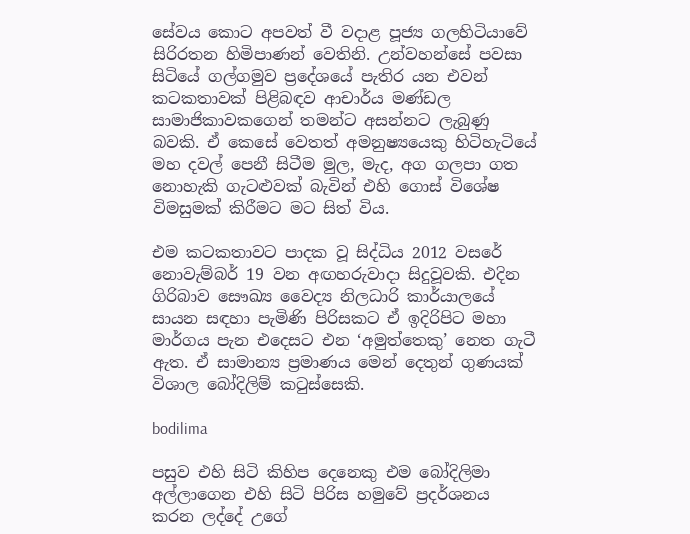සේවය කොට අපවත් වී වදාළ පූජ්‍ය ගලහිටියාවේ සිරිරතන හිමිපාණන් වෙතිනි. උන්වහන්සේ පවසා සිටියේ ගල්ගමුව ප්‍රදේශයේ පැතිර යන එවන් කටකතාවක් පිළිබඳව ආචාර්ය මණ්ඩල සාමාජිකාවකගෙන් තමන්ට අසන්නට ලැබුණු බවකි. ඒ කෙසේ වෙතත් අමනුෂ්‍යයෙකු හිටිහැටියේ මහ දවල් පෙනී සිටීම මුල, මැද, අග ගලපා ගත නොහැකි ගැටළුවක් බැවින් එහි ගොස් විශේෂ විමසුමක් කිරීමට මට සිත් විය.

එම කටකතාවට පාදක වූ සිද්ධිය 2012 වසරේ නොවැම්බර් 19 වන අඟහරුවාදා සිදුවූවකි. එදින ගිරිබාව සෞඛ්‍ය වෛද්‍ය නිලධාරි කාර්යාලයේ සායන සඳහා පැමිණි පිරිසකට ඒ ඉදිරිපිට මහා මාර්ගය පැන එදෙසට එන ‘අමුත්තෙකු’ නෙත ගැටී ඇත. ඒ සාමාන්‍ය ප්‍රමාණය මෙන් දෙතුන් ගුණයක් විශාල බෝදිලිම් කටුස්සෙකි.

bodilima

පසුව එහි සිටි කිහිප දෙනෙකු එම බෝදිලිමා අල්ලාගෙන එහි සිටි පිරිස හමුවේ ප්‍රදර්ශනය කරන ලද්දේ උගේ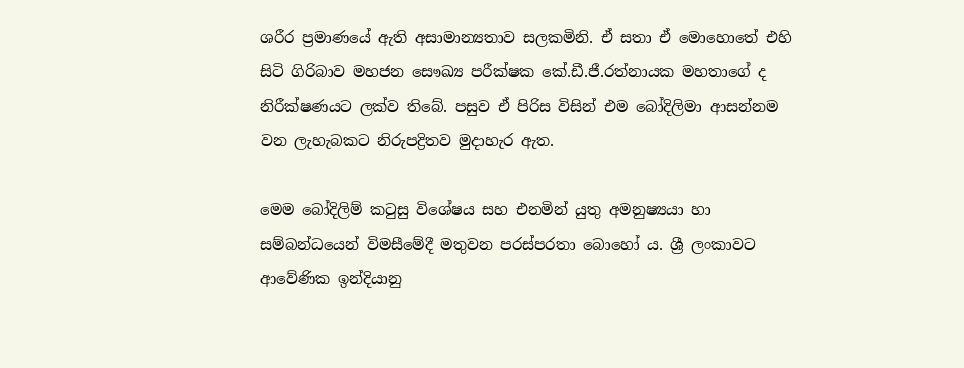ශරීර ප්‍රමාණයේ ඇති අසාමාන්‍යතාව සලකමිනි. ඒ සතා ඒ මොහොතේ එහි සිටි ගිරිබාව මහජන සෞඛ්‍ය පරීක්ෂක කේ.ඩී.ජී.රත්නායක මහතාගේ ද නිරීක්ෂණයට ලක්ව තිබේ. පසුව ඒ පිරිස විසින් එම බෝදිලිමා ආසන්නම වන ලැහැබකට නිරුපද්‍රිතව මුදාහැර ඇත.

මෙම බෝදිලිම් කටුසු විශේෂය සහ එනමින් යුතු අමනුෂ්‍යයා හා සම්බන්ධයෙන් විමසීමේදී මතුවන පරස්පරතා බොහෝ ය. ශ්‍රී ලංකාවට ආවේණික ඉන්දියානු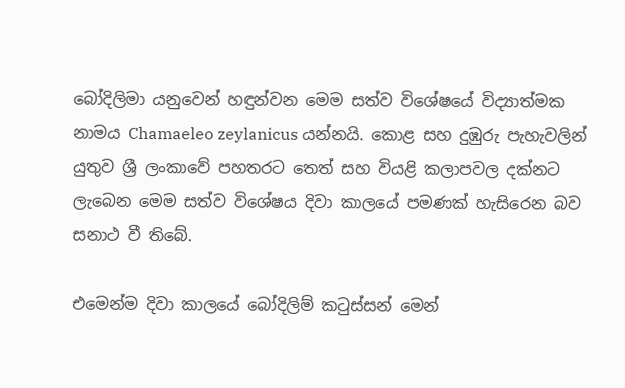බෝදිලිමා යනුවෙන් හඳුන්වන මෙම සත්ව විශේෂයේ විද්‍යාත්මක නාමය Chamaeleo zeylanicus යන්නයි. කොළ සහ දුඹුරු පැහැවලින් යුතුව ශ්‍රී ලංකාවේ පහතරට තෙත් සහ වියළි කලාපවල දක්නට ලැබෙන මෙම සත්ව විශේෂය දිවා කාලයේ පමණක් හැසිරෙන බව සනාථ වී තිබේ.

එමෙන්ම දිවා කාලයේ බෝදිලිම් කටුස්සන් මෙන්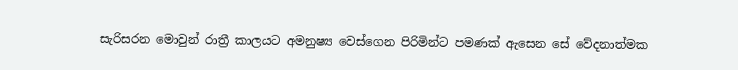සැරිසරන මොවුන් රාත්‍රී කාලයට අමනුෂ්‍ය වෙස්ගෙන පිරිමින්ට පමණක් ඇසෙන සේ වේදනාත්මක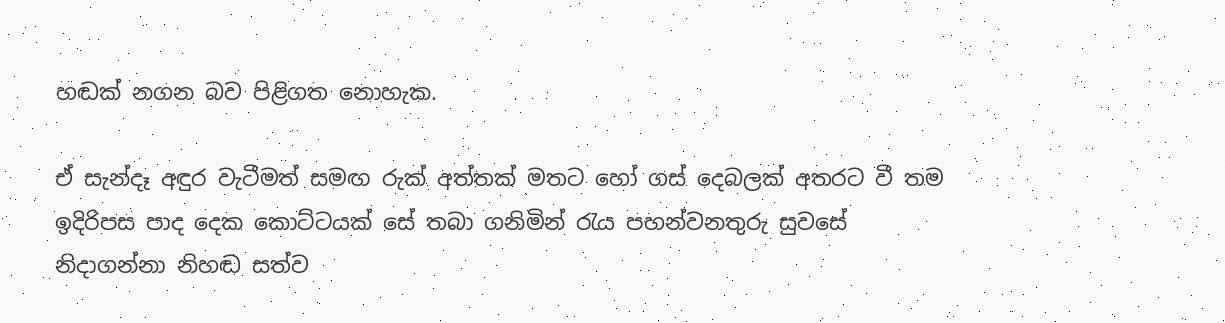හඬක් නගන බව පිළිගත නොහැක.

ඒ සැන්දෑ අඳුර වැටීමත් සමඟ රුක් අත්තක් මතට හෝ ගස් දෙබලක් අතරට වී තම ඉදිරිපස පාද දෙක කොට්ටයක් සේ තබා ගනිමින් රැය පහන්වනතුරු සුවසේ නිදාගන්නා නිහඬ සත්ව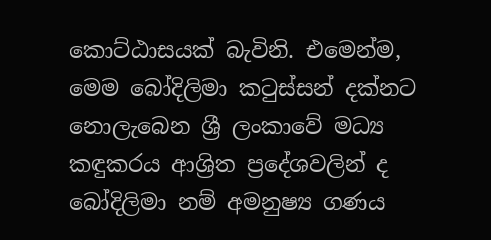කොට්ඨාසයක් බැවිනි. එමෙන්ම, මෙම බෝදිලිමා කටුස්සන් දක්නට නොලැබෙන ශ්‍රී ලංකාවේ මධ්‍ය කඳුකරය ආශ්‍රිත ප්‍රදේශවලින් ද බෝදිලිමා නම් අමනුෂ්‍ය ගණය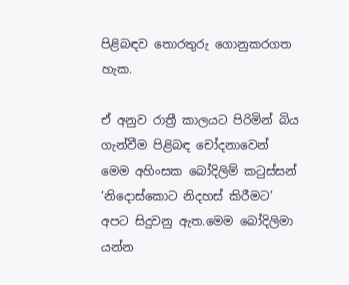පිළිබඳව තොරතුරු ගොනුකරගත හැක.

ඒ අනුව රාත්‍රී කාලයට පිරිමින් බිය ගැන්වීම පිළිබඳ චෝදනාවෙන් මෙම අහිංසක බෝදිලිම් කටුස්සන් ‘නිදොස්කොට නිදහස් කිරීමට’ අපට සිදුවනු ඇත.මෙම බෝදිලිමා යන්න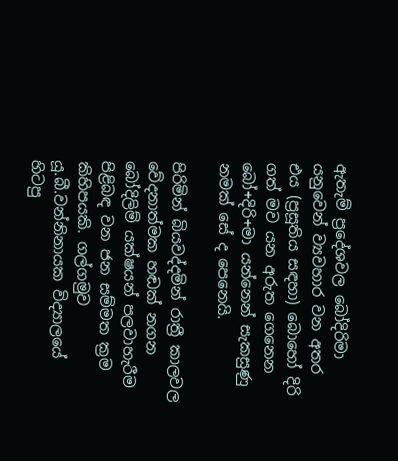ඇතැම් ප්‍රදේශවල බෝදිරිමා යනුවෙන් ව්‍යවහාර වන අතර එය (ප්‍රසූතිය සඳහා) බොහෝ දිරි ගත් මව යන අරුත ගෙනෙන බෝ+දිරි+මා යන්නෙන් සැකසුණු නමක් සේ ද පෙනෙයි.

පිරිමින් බියවද්දමින් රාත්‍රී කාලවල වේදනාත්මක හඬක් නගන බෝදිලිම් යක්ෂයන් පලවාහැරීම පිළිබඳ වන ජන සම්මත ක්‍රම කිහිපයකි. ගල්ගමුව යූ.බී.වන්නිනායක විද්‍යාලයේ හිටපු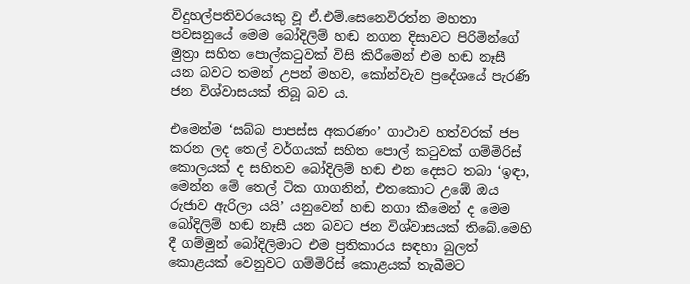විදුහල්පතිවරයෙකු වූ ඒ.එම්.සෙනෙවිරත්න මහතා පවසනුයේ මෙම බෝදිලිම් හඬ නගන දිසාවට පිරිමින්ගේ මුත්‍රා සහිත පොල්කටුවක් විසි කිරීමෙන් එම හඬ නෑසී යන බවට තමන් උපන් මහව, කෝන්වැව ප්‍රදේශයේ පැරණි ජන විශ්වාසයක් තිබූ බව ය.

එමෙන්ම ‘සබ්බ පාපස්ස අකරණං’ ගාථාව හත්වරක් ජප කරන ලද තෙල් වර්ගයක් සහිත පොල් කටුවක් ගම්මිරිස් කොලයක් ද සහිතව බෝදිලිම් හඬ එන දෙසට තබා ‘ඉඳා, මෙන්න මේ තෙල් ටික ගාගනින්, එතකොට උඹේ ඔය රුජාව ඇරිලා යයි’ යනුවෙන් හඬ නගා කීමෙන් ද මෙම බෝදිලිම් හඬ නෑසී යන බවට ජන විශ්වාසයක් තිබේ.මෙහි දී ගම්මුන් බෝදිලිමාට එම ප්‍රතිකාරය සඳහා බුලත් කොළයක් වෙනුවට ගම්මිරිස් කොළයක් තැබීමට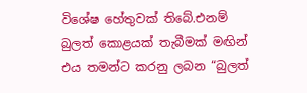විශේෂ හේතුවක් තිබේ.එනම් බුලත් කොළයක් තැබීමක් මඟින් එය තමන්ට කරනු ලබන “බුලත්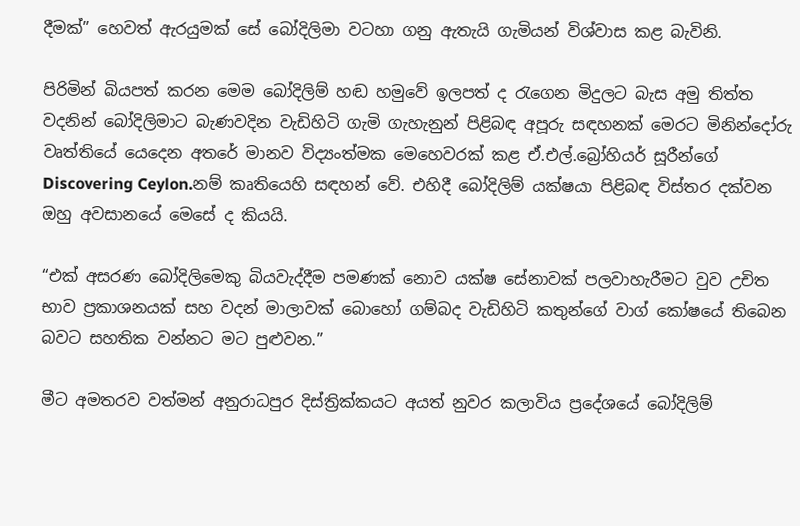දීමක්” හෙවත් ඇරයුමක් සේ බෝදිලිමා වටහා ගනු ඇතැයි ගැමියන් විශ්වාස කළ බැවිනි.

පිරිමින් බියපත් කරන මෙම බෝදිලිම් හඬ හමුවේ ඉලපත් ද රැගෙන මිදුලට බැස අමු තිත්ත වදනින් බෝදිලිමාට බැණවදින වැඩිහිටි ගැමි ගැහැනුන් පිළිබඳ අපූරු සඳහනක් මෙරට මිනින්දෝරු වෘත්තියේ යෙදෙන අතරේ මානව විද්‍යංත්මක මෙහෙවරක් කළ ඒ.එල්.බ්‍රෝහියර් සූරීන්ගේ Discovering Ceylon.නම් කෘතියෙහි සඳහන් වේ. එහිදී බෝදිලිම් යක්ෂයා පිළිබඳ විස්තර දක්වන ඔහු අවසානයේ මෙසේ ද කියයි.

“එක් අසරණ බෝදිලිමෙකු බියවැද්දීම පමණක් නොව යක්ෂ සේනාවක් පලවාහැරීමට වුව උචිත භාව ප්‍රකාශනයක් සහ වදන් මාලාවක් බොහෝ ගම්බද වැඩිහිටි කතුන්ගේ වාග් කෝෂයේ තිබෙන බවට සහතික වන්නට මට පුළුවන.”

මීට අමතරව වත්මන් අනුරාධපුර දිස්ත්‍රික්කයට අයත් නුවර කලාවිය ප්‍රදේශයේ බෝදිලිම්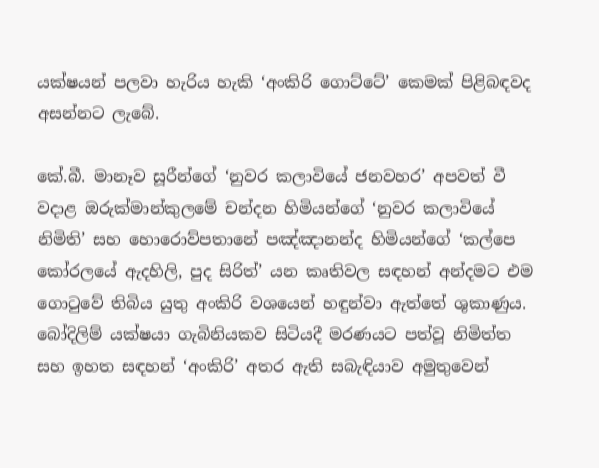යක්ෂයන් පලවා හැරිය හැකි ‘අංකිරි ගොට්ටේ’ කෙමක් පිළිබඳවද අසන්නට ලැබේ.

කේ.බී. මානෑව සූරීන්ගේ ‘නුවර කලාවියේ ජනවහර’ අපවත් වී වදාළ ඔරුක්මාන්කුලමේ චන්දන හිමියන්ගේ ‘නුවර කලාවියේ නිමිති’ සහ හොරොව්පතානේ පඤ්ඤානන්ද හිමියන්ගේ ‘කල්පෙ කෝරලයේ ඇදහිලි, පුද සිරිත්’ යන කෘතිවල සඳහන් අන්දමට එම ගොටුවේ තිබිය යුතු අංකිරි වශයෙන් හඳුන්වා ඇත්තේ ශුකාණුය. බෝදිලිම් යක්ෂයා ගැබිනියකව සිටියදී මරණයට පත්වූ නිමිත්ත සහ ඉහත සඳහන් ‘අංකිරි’ අතර ඇති සබැඳියාව අමුතුවෙන්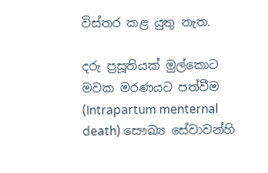විස්තර කළ යුතු නැත.

දරු ප්‍රසූතියක් මුල්කොට මවක මරණයට පත්වීම (Intrapartum menternal death) සෞඛ්‍ය සේවාවන්හි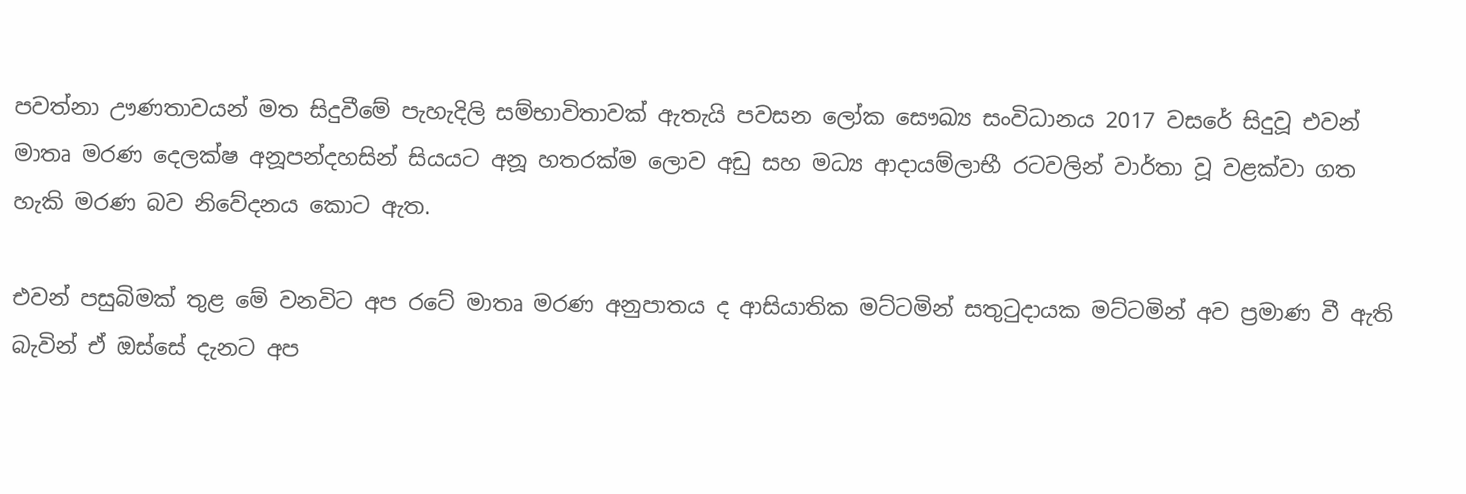පවත්නා ඌණතාවයන් මත සිදුවීමේ පැහැදිලි සම්භාවිතාවක් ඇතැයි පවසන ලෝක සෞඛ්‍ය සංවිධානය 2017 වසරේ සිදුවූ එවන් මාතෘ මරණ දෙලක්ෂ අනූපන්දහසින් සියයට අනූ හතරක්ම ලොව අඩු සහ මධ්‍ය ආදායම්ලාභී රටවලින් වාර්තා වූ වළක්වා ගත හැකි මරණ බව නිවේදනය කොට ඇත.

එවන් පසුබිමක් තුළ මේ වනවිට අප රටේ මාතෘ මරණ අනුපාතය ද ආසියාතික මට්ටමින් සතුටුදායක මට්ටමින් අව ප්‍රමාණ වී ඇති බැවින් ඒ ඔස්සේ දැනට අප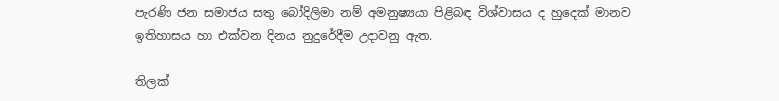පැරණි ජන සමාජය සතු බෝදිලිමා නම් අමනුෂ්‍යයා පිළිබඳ විශ්වාසය ද හුදෙක් මානව ඉතිහාසය හා එක්වන දිනය නුදුරේදීම උදාවනු ඇත.

තිලක්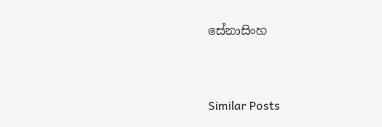සේනාසිංහ



Similar Posts